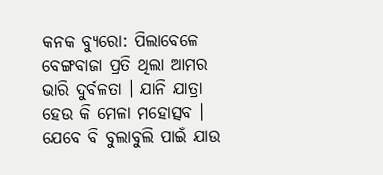କନକ ବ୍ୟୁରୋ: ପିଲାବେଳେ ବେଙ୍ଗବାଜା ପ୍ରତି ଥିଲା ଆମର ଭାରି ଦୁର୍ବଳତା । ଯାନି ଯାତ୍ରା ହେଉ କି ମେଳା ମହୋତ୍ସବ । ଯେବେ ବି ବୁଲାବୁଲି ପାଇଁ ଯାଉ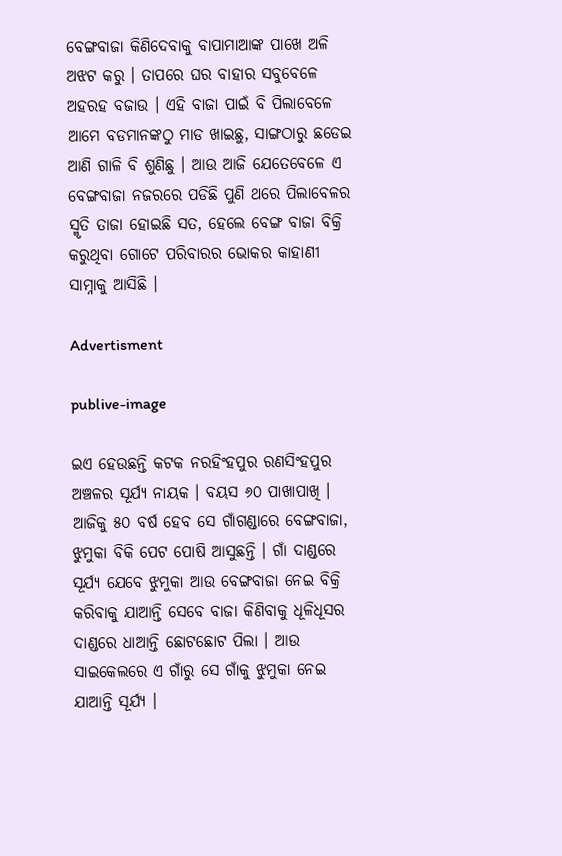ବେଙ୍ଗବାଜା କିଣିଦେବାକୁ ବାପାମାଆଙ୍କ ପାଖେ ଅଳି ଅଝଟ କରୁ । ତାପରେ ଘର ବାହାର ସବୁବେଳେ ଅହରହ ବଜାଉ । ଏହି ବାଜା ପାଇଁ ବି ପିଲାବେଳେ ଆମେ ବଡମାନଙ୍କଠୁ ମାଡ ଖାଇଛୁ, ସାଙ୍ଗଠାରୁ ଛଡେଇ ଆଣି ଗାଳି ବି ଶୁଣିଛୁ । ଆଉ ଆଜି ଯେତେବେଳେ ଏ ବେଙ୍ଗବାଜା ନଜରରେ ପଡିଛି ପୁଣି ଥରେ ପିଲାବେଳର ସ୍ମୃତି ତାଜା ହୋଇଛି ସତ, ହେଲେ ବେଙ୍ଗ ବାଜା ବିକ୍ରି କରୁଥିବା ଗୋଟେ ପରିବାରର ଭୋକର କାହାଣୀ ସାମ୍ନାକୁ ଆସିଛି ।

Advertisment

publive-image

ଇଏ ହେଉଛନ୍ତି କଟକ ନରହିଂହପୁର ରଣସିଂହପୁର ଅଞ୍ଚଳର ସୂର୍ଯ୍ୟ ନାୟକ । ବୟସ ୬୦ ପାଖାପାଖି । ଆଜିକୁ ୫୦ ବର୍ଷ ହେବ ସେ ଗାଁଗଣ୍ଡାରେ ବେଙ୍ଗବାଜା, ଝୁମୁକା ବିକି ପେଟ ପୋଷି ଆସୁଛନ୍ତି । ଗାଁ ଦାଣ୍ଡରେ ସୂର୍ଯ୍ୟ ଯେବେ ଝୁମୁକା ଆଉ ବେଙ୍ଗବାଜା ନେଇ ବିକ୍ରି କରିବାକୁ ଯାଆନ୍ତି ସେବେ ବାଜା କିଣିବାକୁ ଧୂଳିଧୂସର ଦାଣ୍ଡରେ ଧାଆନ୍ତି ଛୋଟଛୋଟ ପିଲା । ଆଉ ସାଇକେଲରେ ଏ ଗାଁରୁ ସେ ଗାଁକୁ ଝୁମୁକା ନେଇ ଯାଆନ୍ତି ସୂର୍ଯ୍ୟ ।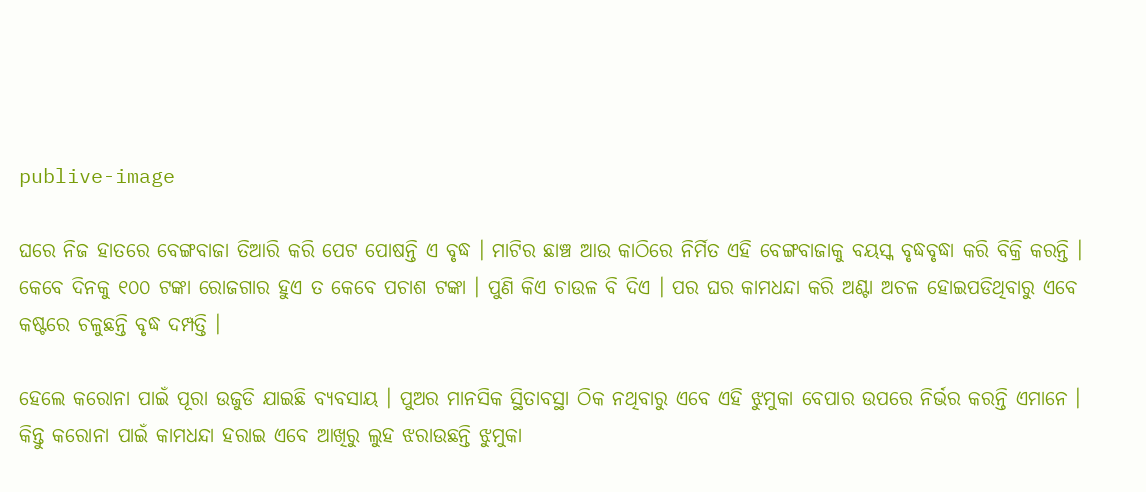publive-image

ଘରେ ନିଜ ହାତରେ ବେଙ୍ଗବାଜା ତିଆରି କରି ପେଟ ପୋଷନ୍ତି ଏ ବୃଦ୍ଧ । ମାଟିର ଛାଞ୍ଚ ଆଉ କାଠିରେ ନିର୍ମିତ ଏହି ବେଙ୍ଗବାଜାକୁ ବୟସ୍କ ବୃଦ୍ଧବୃଦ୍ଧା କରି ବିକ୍ରି କରନ୍ତି । କେବେ ଦିନକୁ ୧୦୦ ଟଙ୍କା ରୋଜଗାର ହୁଏ ତ କେବେ ପଚାଶ ଟଙ୍କା । ପୁଣି କିଏ ଚାଉଳ ବି ଦିଏ । ପର ଘର କାମଧନ୍ଦା କରି ଅଣ୍ଟା ଅଚଳ ହୋଇପଡିଥିବାରୁ ଏବେ କଷ୍ଟରେ ଚଳୁଛନ୍ତି ବୃଦ୍ଧ ଦମ୍ପତ୍ତି ।

ହେଲେ କରୋନା ପାଇଁ ପୂରା ଉଜୁଡି ଯାଇଛି ବ୍ୟବସାୟ । ପୁଅର ମାନସିକ ସ୍ଥିତାବସ୍ଥା ଠିକ ନଥିବାରୁ ଏବେ ଏହି ଝୁମୁକା ବେପାର ଉପରେ ନିର୍ଭର କରନ୍ତି ଏମାନେ । କିନ୍ତୁ କରୋନା ପାଇଁ କାମଧନ୍ଦା ହରାଇ ଏବେ ଆଖିରୁ ଲୁହ ଝରାଉଛନ୍ତି ଝୁମୁକା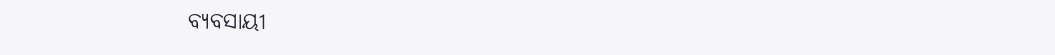ବ୍ୟବସାୟୀ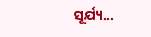ସୂର୍ଯ୍ୟ...